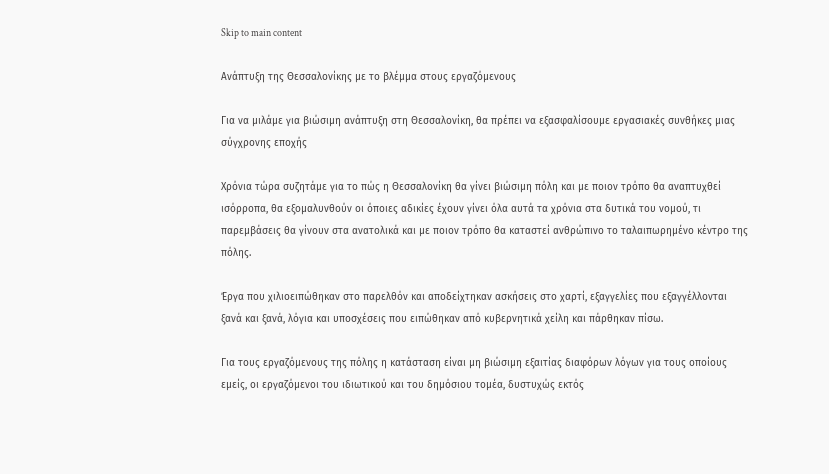Skip to main content

Ανάπτυξη της Θεσσαλονίκης με το βλέμμα στους εργαζόμενους

Για να μιλάμε για βιώσιμη ανάπτυξη στη Θεσσαλονίκη, θα πρέπει να εξασφαλίσουμε εργασιακές συνθήκες μιας σύγχρονης εποχής

Χρόνια τώρα συζητάμε για το πώς η Θεσσαλονίκη θα γίνει βιώσιμη πόλη και με ποιον τρόπο θα αναπτυχθεί ισόρροπα, θα εξομαλυνθούν οι όποιες αδικίες έχουν γίνει όλα αυτά τα χρόνια στα δυτικά του νομού, τι παρεμβάσεις θα γίνουν στα ανατολικά και με ποιον τρόπο θα καταστεί ανθρώπινο το ταλαιπωρημένο κέντρο της πόλης.

Έργα που χιλιοειπώθηκαν στο παρελθόν και αποδείχτηκαν ασκήσεις στο χαρτί, εξαγγελίες που εξαγγέλλονται ξανά και ξανά, λόγια και υποσχέσεις που ειπώθηκαν από κυβερνητικά χείλη και πάρθηκαν πίσω.

Για τους εργαζόμενους της πόλης η κατάσταση είναι μη βιώσιμη εξαιτίας διαφόρων λόγων για τους οποίους εμείς, οι εργαζόμενοι του ιδιωτικού και του δημόσιου τομέα, δυστυχώς εκτός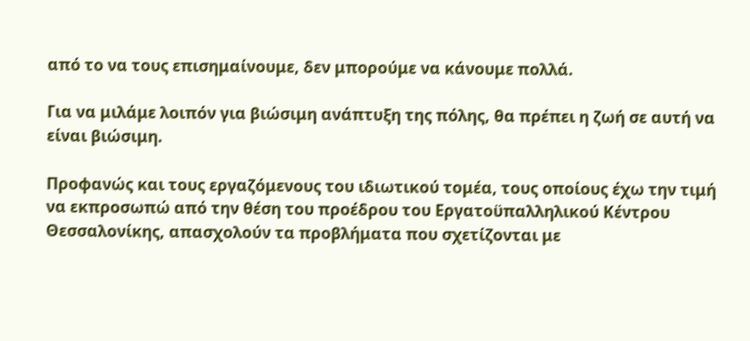από το να τους επισημαίνουμε, δεν μπορούμε να κάνουμε πολλά.

Για να μιλάμε λοιπόν για βιώσιμη ανάπτυξη της πόλης, θα πρέπει η ζωή σε αυτή να είναι βιώσιμη.

Προφανώς και τους εργαζόμενους του ιδιωτικού τομέα, τους οποίους έχω την τιμή να εκπροσωπώ από την θέση του προέδρου του Εργατοϋπαλληλικού Κέντρου Θεσσαλονίκης, απασχολούν τα προβλήματα που σχετίζονται με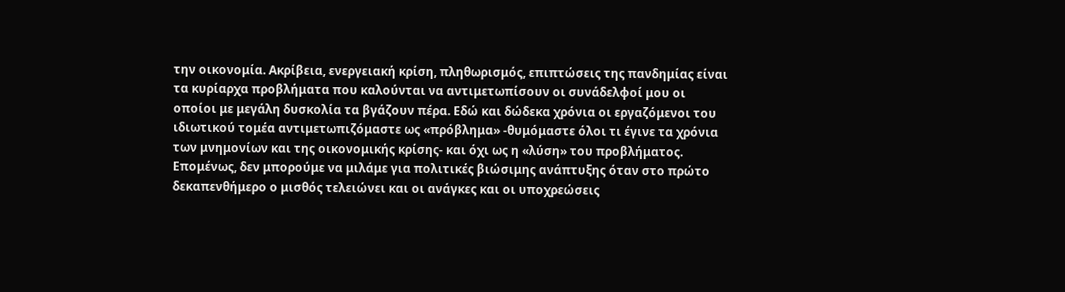την οικονομία. Ακρίβεια, ενεργειακή κρίση, πληθωρισμός, επιπτώσεις της πανδημίας είναι τα κυρίαρχα προβλήματα που καλούνται να αντιμετωπίσουν οι συνάδελφοί μου οι οποίοι με μεγάλη δυσκολία τα βγάζουν πέρα. Εδώ και δώδεκα χρόνια οι εργαζόμενοι του ιδιωτικού τομέα αντιμετωπιζόμαστε ως «πρόβλημα» -θυμόμαστε όλοι τι έγινε τα χρόνια των μνημονίων και της οικονομικής κρίσης- και όχι ως η «λύση» του προβλήματος. Επομένως, δεν μπορούμε να μιλάμε για πολιτικές βιώσιμης ανάπτυξης όταν στο πρώτο δεκαπενθήμερο ο μισθός τελειώνει και οι ανάγκες και οι υποχρεώσεις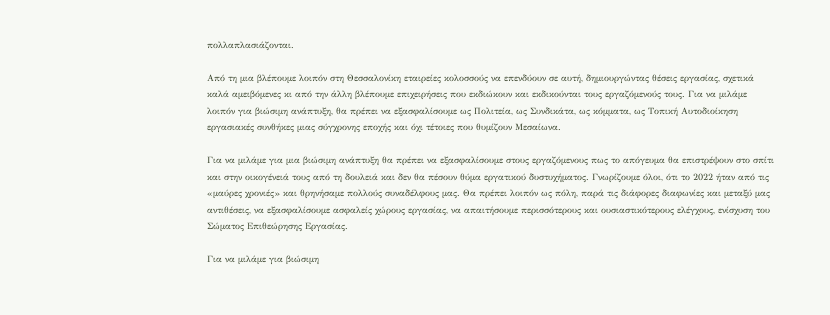πολλαπλασιάζονται.

Από τη μια βλέπουμε λοιπόν στη Θεσσαλονίκη εταιρείες κολοσσούς να επενδύουν σε αυτή, δημιουργώντας θέσεις εργασίας, σχετικά καλά αμειβόμενες κι από την άλλη βλέπουμε επιχειρήσεις που εκδιώκουν και εκδικούνται τους εργαζόμενούς τους. Για να μιλάμε λοιπόν για βιώσιμη ανάπτυξη, θα πρέπει να εξασφαλίσουμε ως Πολιτεία, ως Συνδικάτα, ως κόμματα, ως Τοπική Αυτοδιοίκηση εργασιακές συνθήκες μιας σύγχρονης εποχής και όχι τέτοιες που θυμίζουν Μεσαίωνα.

Για να μιλάμε για μια βιώσιμη ανάπτυξη θα πρέπει να εξασφαλίσουμε στους εργαζόμενους πως το απόγευμα θα επιστρέψουν στο σπίτι και στην οικογένειά τους από τη δουλειά και δεν θα πέσουν θύμα εργατικού δυστυχήματος. Γνωρίζουμε όλοι, ότι το 2022 ήταν από τις «μαύρες χρονιές» και θρηνήσαμε πολλούς συναδέλφους μας. Θα πρέπει λοιπόν ως πόλη, παρά τις διάφορες διαφωνίες και μεταξύ μας αντιθέσεις, να εξασφαλίσουμε ασφαλείς χώρους εργασίας, να απαιτήσουμε περισσότερους και ουσιαστικότερους ελέγχους, ενίσχυση του Σώματος Επιθεώρησης Εργασίας.

Για να μιλάμε για βιώσιμη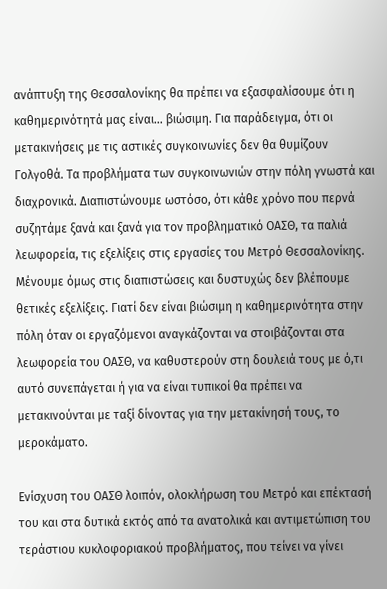ανάπτυξη της Θεσσαλονίκης θα πρέπει να εξασφαλίσουμε ότι η καθημερινότητά μας είναι... βιώσιμη. Για παράδειγμα, ότι οι μετακινήσεις με τις αστικές συγκοινωνίες δεν θα θυμίζουν Γολγοθά. Τα προβλήματα των συγκοινωνιών στην πόλη γνωστά και διαχρονικά. Διαπιστώνουμε ωστόσο, ότι κάθε χρόνο που περνά συζητάμε ξανά και ξανά για τον προβληματικό ΟΑΣΘ, τα παλιά λεωφορεία, τις εξελίξεις στις εργασίες του Μετρό Θεσσαλονίκης. Μένουμε όμως στις διαπιστώσεις και δυστυχώς δεν βλέπουμε θετικές εξελίξεις. Γιατί δεν είναι βιώσιμη η καθημερινότητα στην πόλη όταν οι εργαζόμενοι αναγκάζονται να στοιβάζονται στα λεωφορεία του ΟΑΣΘ, να καθυστερούν στη δουλειά τους με ό,τι αυτό συνεπάγεται ή για να είναι τυπικοί θα πρέπει να μετακινούνται με ταξί δίνοντας για την μετακίνησή τους, το μεροκάματο.

Ενίσχυση του ΟΑΣΘ λοιπόν, ολοκλήρωση του Μετρό και επέκτασή του και στα δυτικά εκτός από τα ανατολικά και αντιμετώπιση του τεράστιου κυκλοφοριακού προβλήματος, που τείνει να γίνει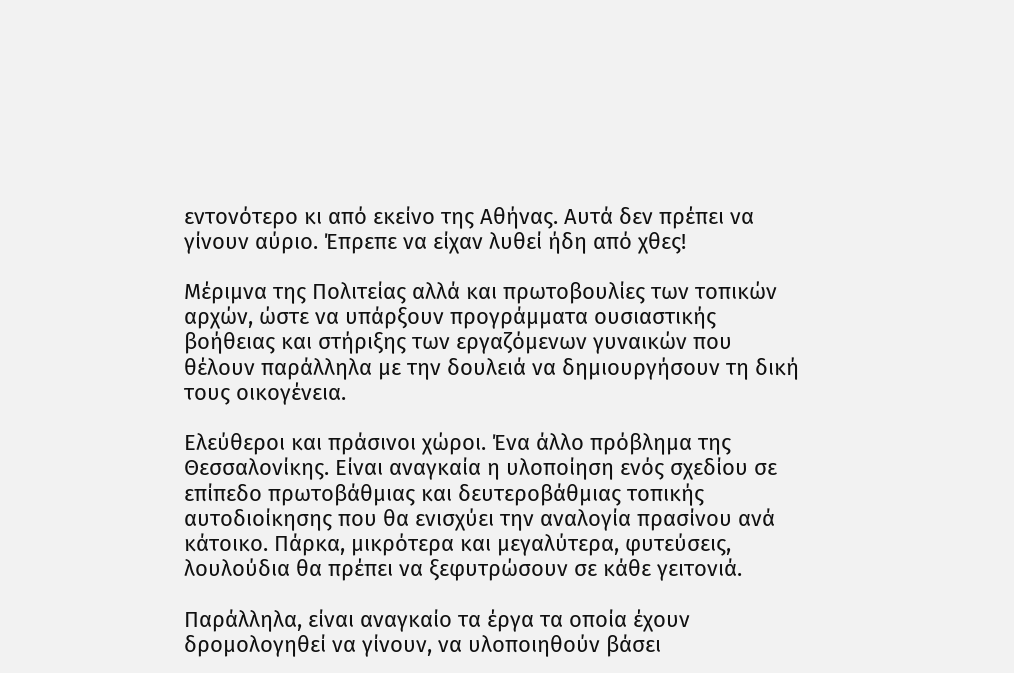εντονότερο κι από εκείνο της Αθήνας. Αυτά δεν πρέπει να γίνουν αύριο. Έπρεπε να είχαν λυθεί ήδη από χθες!

Μέριμνα της Πολιτείας αλλά και πρωτοβουλίες των τοπικών αρχών, ώστε να υπάρξουν προγράμματα ουσιαστικής βοήθειας και στήριξης των εργαζόμενων γυναικών που θέλουν παράλληλα με την δουλειά να δημιουργήσουν τη δική τους οικογένεια.

Ελεύθεροι και πράσινοι χώροι. Ένα άλλο πρόβλημα της Θεσσαλονίκης. Είναι αναγκαία η υλοποίηση ενός σχεδίου σε επίπεδο πρωτοβάθμιας και δευτεροβάθμιας τοπικής αυτοδιοίκησης που θα ενισχύει την αναλογία πρασίνου ανά κάτοικο. Πάρκα, μικρότερα και μεγαλύτερα, φυτεύσεις, λουλούδια θα πρέπει να ξεφυτρώσουν σε κάθε γειτονιά.

Παράλληλα, είναι αναγκαίο τα έργα τα οποία έχουν δρομολογηθεί να γίνουν, να υλοποιηθούν βάσει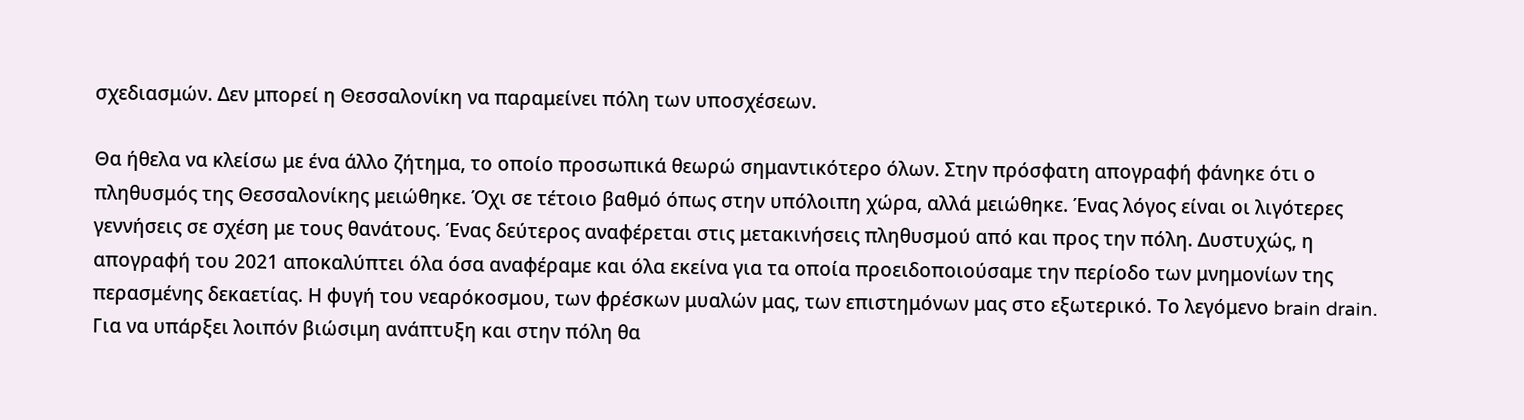σχεδιασμών. Δεν μπορεί η Θεσσαλονίκη να παραμείνει πόλη των υποσχέσεων.

Θα ήθελα να κλείσω με ένα άλλο ζήτημα, το οποίο προσωπικά θεωρώ σημαντικότερο όλων. Στην πρόσφατη απογραφή φάνηκε ότι ο πληθυσμός της Θεσσαλονίκης μειώθηκε. Όχι σε τέτοιο βαθμό όπως στην υπόλοιπη χώρα, αλλά μειώθηκε. Ένας λόγος είναι οι λιγότερες γεννήσεις σε σχέση με τους θανάτους. Ένας δεύτερος αναφέρεται στις μετακινήσεις πληθυσμού από και προς την πόλη. Δυστυχώς, η απογραφή του 2021 αποκαλύπτει όλα όσα αναφέραμε και όλα εκείνα για τα οποία προειδοποιούσαμε την περίοδο των μνημονίων της περασμένης δεκαετίας. Η φυγή του νεαρόκοσμου, των φρέσκων μυαλών μας, των επιστημόνων μας στο εξωτερικό. Το λεγόμενο brain drain. Για να υπάρξει λοιπόν βιώσιμη ανάπτυξη και στην πόλη θα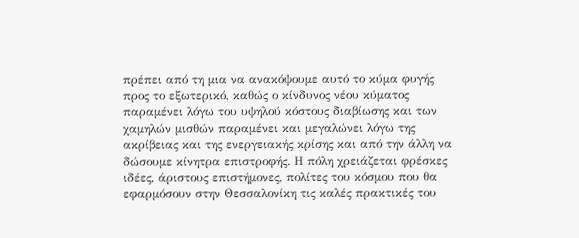πρέπει από τη μια να ανακόψουμε αυτό το κύμα φυγής προς το εξωτερικό, καθώς ο κίνδυνος νέου κύματος παραμένει λόγω του υψηλού κόστους διαβίωσης και των χαμηλών μισθών παραμένει και μεγαλώνει λόγω της ακρίβειας και της ενεργειακής κρίσης και από την άλλη να δώσουμε κίνητρα επιστροφής. Η πόλη χρειάζεται φρέσκες ιδέες, άριστους επιστήμονες, πολίτες του κόσμου που θα εφαρμόσουν στην Θεσσαλονίκη τις καλές πρακτικές του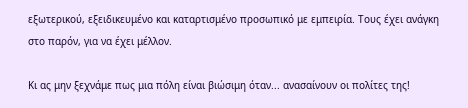εξωτερικού, εξειδικευμένο και καταρτισμένο προσωπικό με εμπειρία. Τους έχει ανάγκη στο παρόν, για να έχει μέλλον.

Κι ας μην ξεχνάμε πως μια πόλη είναι βιώσιμη όταν... ανασαίνουν οι πολίτες της!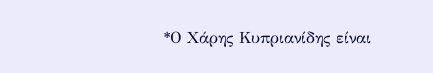*Ο Χάρης Κυπριανίδης είναι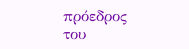πρόεδρος του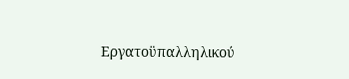Εργατοϋπαλληλικού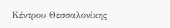Κέντρου Θεσσαλονίκης